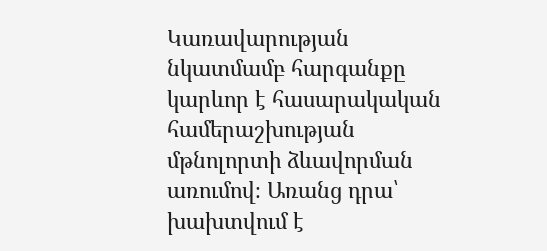Կառավարության նկատմամբ հարգանքը կարևոր է հասարակական համերաշխության մթնոլորտի ձևավորման առումով։ Առանց դրա՝ խախտվում է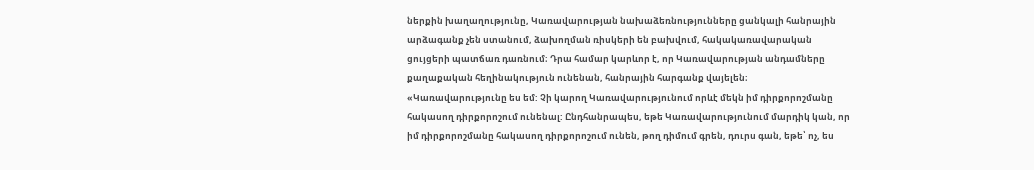ներքին խաղաղությունը, Կառավարության նախաձեռնությունները ցանկալի հանրային արձագանք չեն ստանում, ձախողման ռիսկերի են բախվում, հակակառավարական ցույցերի պատճառ դառնում։ Դրա համար կարևոր է, որ Կառավարության անդամները քաղաքական հեղինակություն ունենան, հանրային հարգանք վայելեն։
«Կառավարությունը ես եմ: Չի կարող Կառավարությունում որևէ մեկն իմ դիրքորոշմանը հակասող դիրքորոշում ունենալ: Ընդհանրապես, եթե Կառավարությունում մարդիկ կան, որ իմ դիրքորոշմանը հակասող դիրքորոշում ունեն, թող դիմում գրեն, դուրս գան, եթե՝ ոչ, ես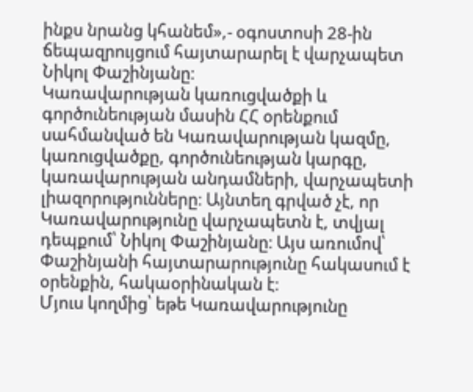ինքս նրանց կհանեմ»,- օգոստոսի 28-ին ճեպազրույցում հայտարարել է վարչապետ Նիկոլ Փաշինյանը։
Կառավարության կառուցվածքի և գործունեության մասին ՀՀ օրենքում սահմանված են Կառավարության կազմը, կառուցվածքը, գործունեության կարգը, կառավարության անդամների, վարչապետի լիազորությունները։ Այնտեղ գրված չէ, որ Կառավարությունը վարչապետն է, տվյալ դեպքում՝ Նիկոլ Փաշինյանը։ Այս առումով՝ Փաշինյանի հայտարարությունը հակասում է օրենքին, հակաօրինական է։
Մյուս կողմից՝ եթե Կառավարությունը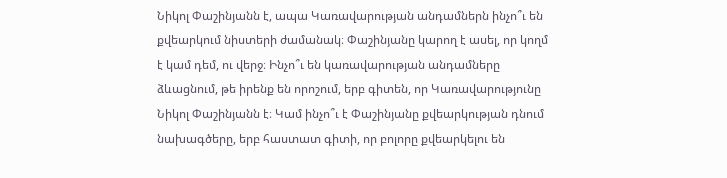Նիկոլ Փաշինյանն է, ապա Կառավարության անդամներն ինչո՞ւ են քվեարկում նիստերի ժամանակ։ Փաշինյանը կարող է ասել, որ կողմ է կամ դեմ, ու վերջ։ Ինչո՞ւ են կառավարության անդամները ձևացնում, թե իրենք են որոշում, երբ գիտեն, որ Կառավարությունը Նիկոլ Փաշինյանն է։ Կամ ինչո՞ւ է Փաշինյանը քվեարկության դնում նախագծերը, երբ հաստատ գիտի, որ բոլորը քվեարկելու են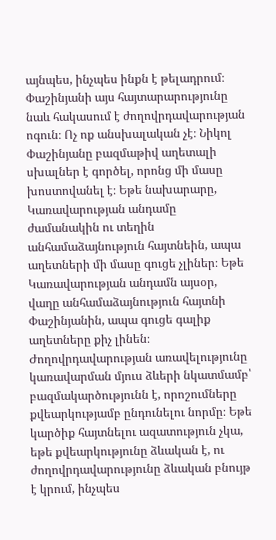այնպես, ինչպես ինքն է թելադրում։
Փաշինյանի այս հայտարարությունը նաև հակասում է ժողովրդավարության ոգուն։ Ոչ ոք անսխալական չէ։ Նիկոլ Փաշինյանը բազմաթիվ աղետալի սխալներ է գործել, որոնց մի մասը խոստովանել է։ Եթե նախարարը, Կառավարության անդամը ժամանակին ու տեղին անհամաձայնություն հայտնեին, ապա աղետների մի մասը գուցե չլիներ։ Եթե Կառավարության անդամն այսօր, վաղը անհամաձայնություն հայտնի Փաշինյանին, ապա գուցե գալիք աղետները քիչ լինեն։ Ժողովրդավարության առավելությունը կառավարման մյուս ձևերի նկատմամբ՝ բազմակարծությունն է, որոշումները քվեարկությամբ ընդունելու նորմը։ Եթե կարծիք հայտնելու ազատություն չկա, եթե քվեարկությունը ձևական է, ու ժողովրդավարությունը ձևական բնույթ է կրում, ինչպես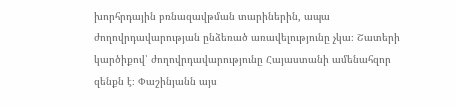խորհրդային բռնազավթման տարիներին, ապա ժողովրդավարության ընձեռած առավելությունը չկա։ Շատերի կարծիքով՝ ժողովրդավարությունը Հայաստանի ամենահզոր զենքն է։ Փաշինյանն այս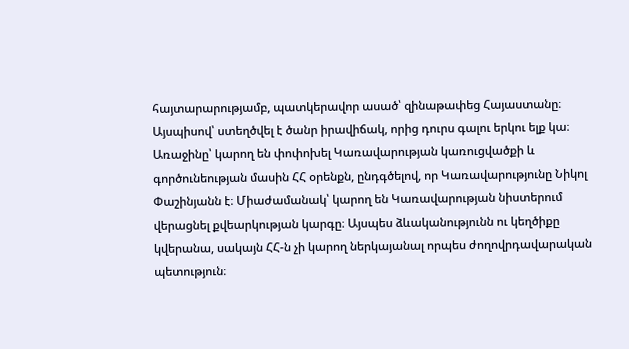հայտարարությամբ, պատկերավոր ասած՝ զինաթափեց Հայաստանը։
Այսպիսով՝ ստեղծվել է ծանր իրավիճակ, որից դուրս գալու երկու ելք կա։
Առաջինը՝ կարող են փոփոխել Կառավարության կառուցվածքի և գործունեության մասին ՀՀ օրենքն, ընդգծելով, որ Կառավարությունը Նիկոլ Փաշինյանն է։ Միաժամանակ՝ կարող են Կառավարության նիստերում վերացնել քվեարկության կարգը։ Այսպես ձևականությունն ու կեղծիքը կվերանա, սակայն ՀՀ-ն չի կարող ներկայանալ որպես ժողովրդավարական պետություն։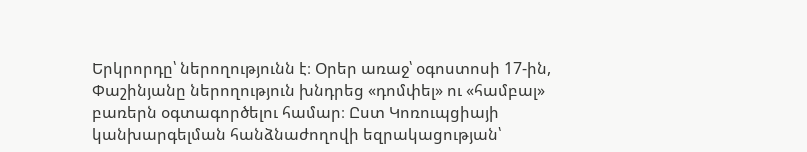Երկրորդը՝ ներողությունն է։ Օրեր առաջ՝ օգոստոսի 17-ին, Փաշինյանը ներողություն խնդրեց «դոմփել» ու «համբալ» բառերն օգտագործելու համար։ Ըստ Կոռուպցիայի կանխարգելման հանձնաժողովի եզրակացության՝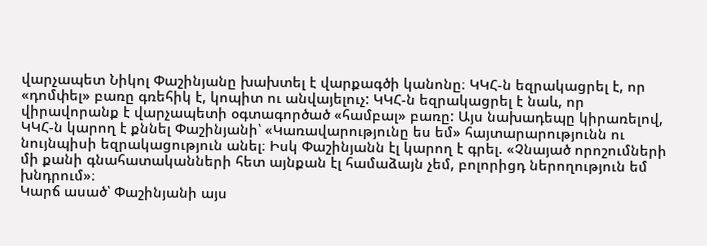վարչապետ Նիկոլ Փաշինյանը խախտել է վարքագծի կանոնը։ ԿԿՀ-ն եզրակացրել է, որ «դոմփել» բառը գռեհիկ է, կոպիտ ու անվայելուչ: ԿԿՀ-ն եզրակացրել է նաև, որ վիրավորանք է վարչապետի օգտագործած «համբալ» բառը: Այս նախադեպը կիրառելով, ԿԿՀ-ն կարող է քննել Փաշինյանի՝ «Կառավարությունը ես եմ» հայտարարությունն ու նույնպիսի եզրակացություն անել։ Իսկ Փաշինյանն էլ կարող է գրել. «Չնայած որոշումների մի քանի գնահատականների հետ այնքան էլ համաձայն չեմ, բոլորիցդ ներողություն եմ խնդրում»։
Կարճ ասած՝ Փաշինյանի այս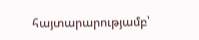հայտարարությամբ՝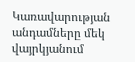Կառավարության անդամները մեկ վայրկյանում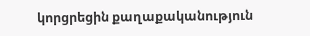կորցրեցին քաղաքականություն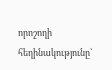որոշողի հեղինակությունը՝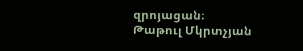զրոյացան։
Թաթուլ Մկրտչյան